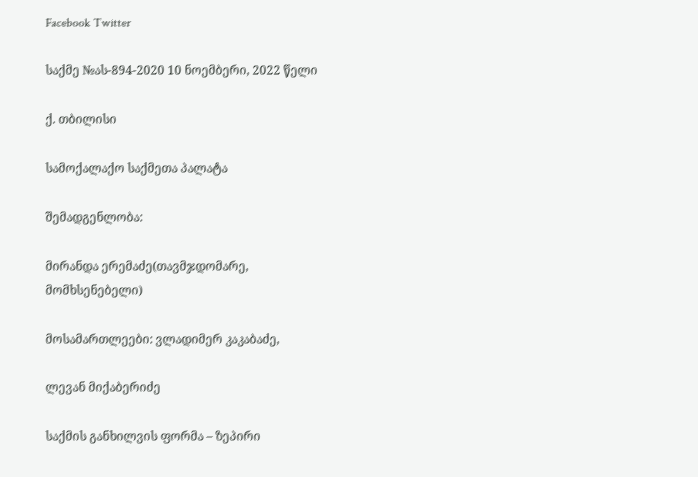Facebook Twitter

საქმე №ას-894-2020 10 ნოემბერი, 2022 წელი

ქ. თბილისი

სამოქალაქო საქმეთა პალატა

შემადგენლობა:

მირანდა ერემაძე(თავმჯდომარე, მომხსენებელი)

მოსამართლეები: ვლადიმერ კაკაბაძე,

ლევან მიქაბერიძე

საქმის განხილვის ფორმა – ზეპირი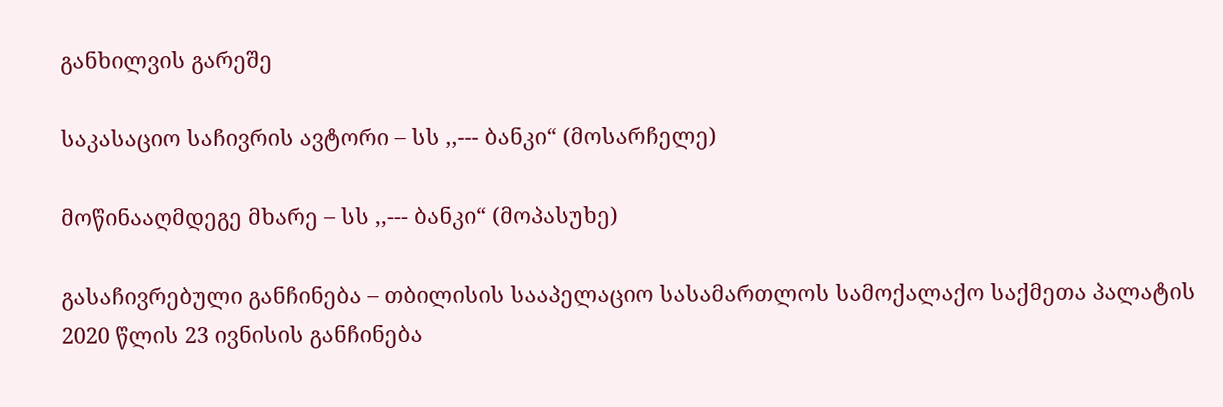განხილვის გარეშე

საკასაციო საჩივრის ავტორი – სს ,,--- ბანკი“ (მოსარჩელე)

მოწინააღმდეგე მხარე – სს ,,--- ბანკი“ (მოპასუხე)

გასაჩივრებული განჩინება – თბილისის სააპელაციო სასამართლოს სამოქალაქო საქმეთა პალატის 2020 წლის 23 ივნისის განჩინება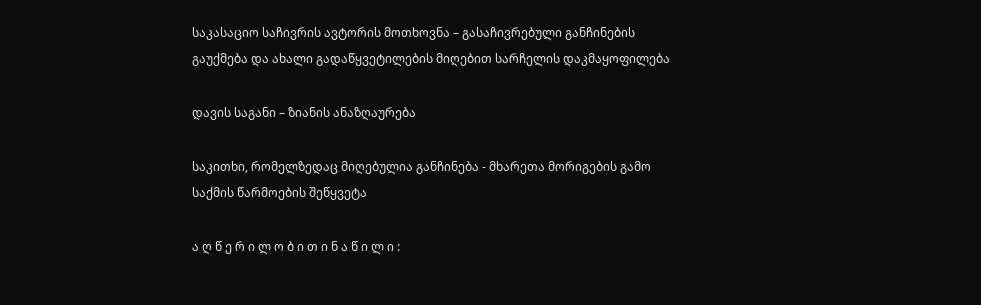საკასაციო საჩივრის ავტორის მოთხოვნა – გასაჩივრებული განჩინების გაუქმება და ახალი გადაწყვეტილების მიღებით სარჩელის დაკმაყოფილება

დავის საგანი – ზიანის ანაზღაურება

საკითხი, რომელზედაც მიღებულია განჩინება - მხარეთა მორიგების გამო საქმის წარმოების შეწყვეტა

ა ღ წ ე რ ი ლ ო ბ ი თ ი ნ ა წ ი ლ ი :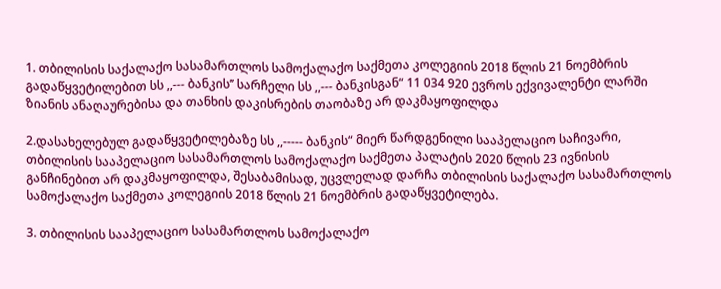1. თბილისის საქალაქო სასამართლოს სამოქალაქო საქმეთა კოლეგიის 2018 წლის 21 ნოემბრის გადაწყვეტილებით სს ,,--- ბანკის’’ სარჩელი სს ,,--- ბანკისგან“ 11 034 920 ევროს ექვივალენტი ლარში ზიანის ანაღაურებისა და თანხის დაკისრების თაობაზე არ დაკმაყოფილდა

2.დასახელებულ გადაწყვეტილებაზე სს ,,----- ბანკის“ მიერ წარდგენილი სააპელაციო საჩივარი, თბილისის სააპელაციო სასამართლოს სამოქალაქო საქმეთა პალატის 2020 წლის 23 ივნისის განჩინებით არ დაკმაყოფილდა, შესაბამისად, უცვლელად დარჩა თბილისის საქალაქო სასამართლოს სამოქალაქო საქმეთა კოლეგიის 2018 წლის 21 ნოემბრის გადაწყვეტილება.

3. თბილისის სააპელაციო სასამართლოს სამოქალაქო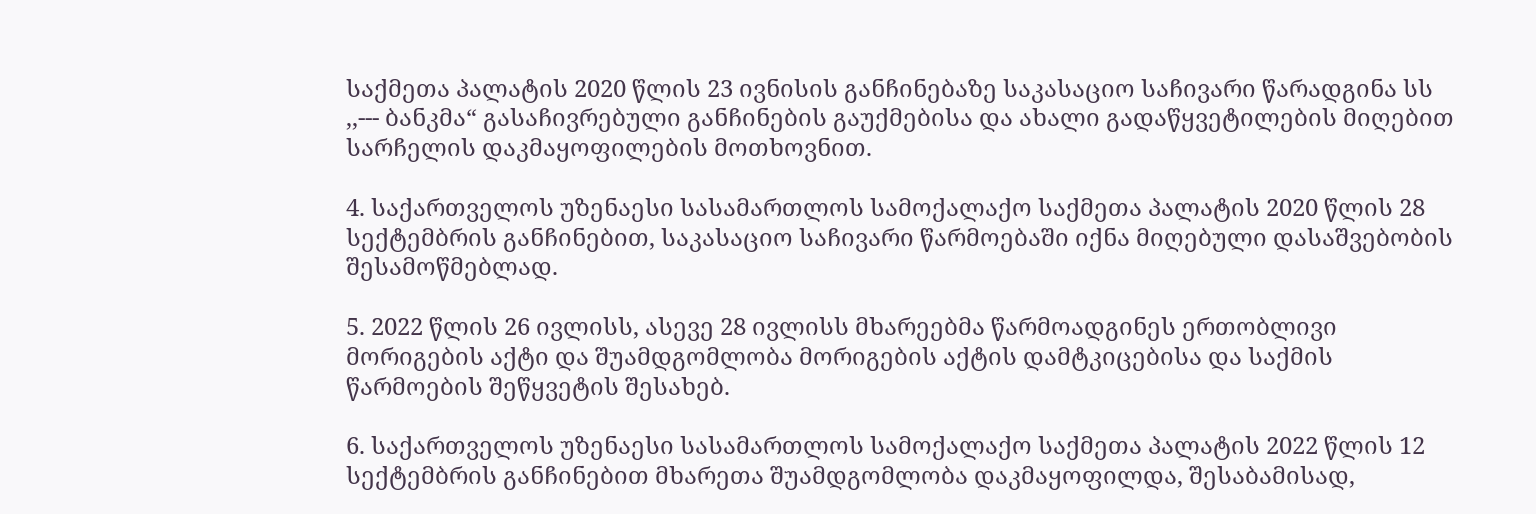საქმეთა პალატის 2020 წლის 23 ივნისის განჩინებაზე საკასაციო საჩივარი წარადგინა სს ,,--- ბანკმა“ გასაჩივრებული განჩინების გაუქმებისა და ახალი გადაწყვეტილების მიღებით სარჩელის დაკმაყოფილების მოთხოვნით.

4. საქართველოს უზენაესი სასამართლოს სამოქალაქო საქმეთა პალატის 2020 წლის 28 სექტემბრის განჩინებით, საკასაციო საჩივარი წარმოებაში იქნა მიღებული დასაშვებობის შესამოწმებლად.

5. 2022 წლის 26 ივლისს, ასევე 28 ივლისს მხარეებმა წარმოადგინეს ერთობლივი მორიგების აქტი და შუამდგომლობა მორიგების აქტის დამტკიცებისა და საქმის წარმოების შეწყვეტის შესახებ.

6. საქართველოს უზენაესი სასამართლოს სამოქალაქო საქმეთა პალატის 2022 წლის 12 სექტემბრის განჩინებით მხარეთა შუამდგომლობა დაკმაყოფილდა, შესაბამისად,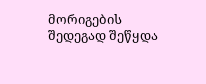მორიგების შედეგად შეწყდა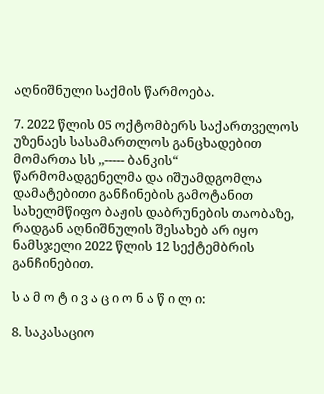აღნიშნული საქმის წარმოება.

7. 2022 წლის 05 ოქტომბერს საქართველოს უზენაეს სასამართლოს განცხადებით მომართა სს ,,----- ბანკის“ წარმომადგენელმა და იშუამდგომლა დამატებითი განჩინების გამოტანით სახელმწიფო ბაჟის დაბრუნების თაობაზე, რადგან აღნიშნულის შესახებ არ იყო ნამსჯელი 2022 წლის 12 სექტემბრის განჩინებით.

ს ა მ ო ტ ი ვ ა ც ი ო ნ ა წ ი ლ ი:

8. საკასაციო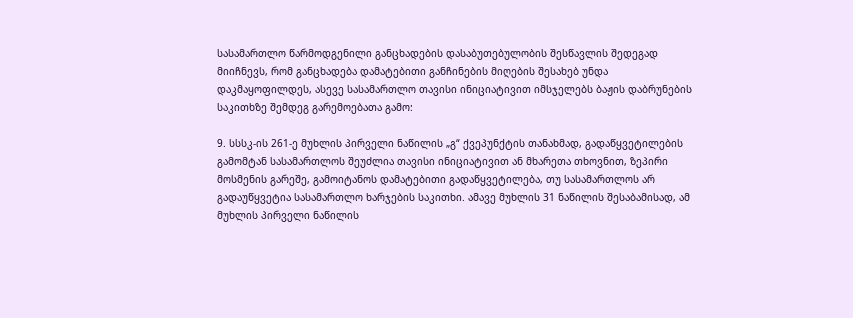სასამართლო წარმოდგენილი განცხადების დასაბუთებულობის შესწავლის შედეგად მიიჩნევს, რომ განცხადება დამატებითი განჩინების მიღების შესახებ უნდა დაკმაყოფილდეს, ასევე სასამართლო თავისი ინიციატივით იმსჯელებს ბაჟის დაბრუნების საკითხზე შემდეგ გარემოებათა გამო:

9. სსსკ-ის 261-ე მუხლის პირველი ნაწილის „გ“ ქვეპუნქტის თანახმად, გადაწყვეტილების გამომტან სასამართლოს შეუძლია თავისი ინიციატივით ან მხარეთა თხოვნით, ზეპირი მოსმენის გარეშე, გამოიტანოს დამატებითი გადაწყვეტილება, თუ სასამართლოს არ გადაუწყვეტია სასამართლო ხარჯების საკითხი. ამავე მუხლის 31 ნაწილის შესაბამისად, ამ მუხლის პირველი ნაწილის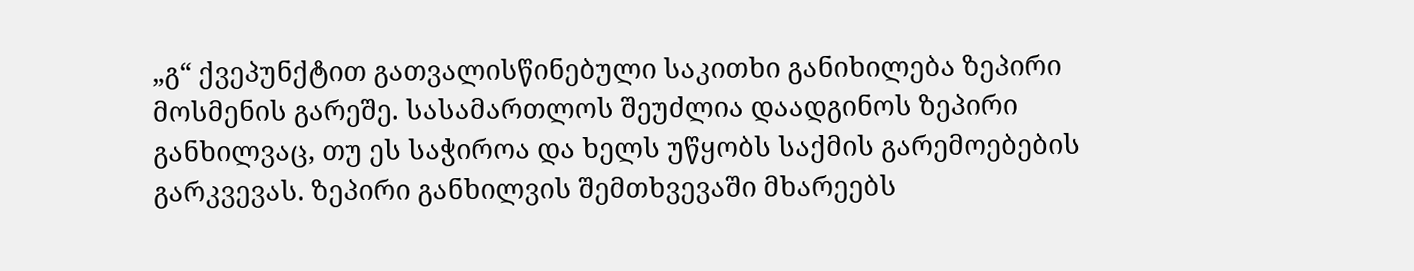„გ“ ქვეპუნქტით გათვალისწინებული საკითხი განიხილება ზეპირი მოსმენის გარეშე. სასამართლოს შეუძლია დაადგინოს ზეპირი განხილვაც, თუ ეს საჭიროა და ხელს უწყობს საქმის გარემოებების გარკვევას. ზეპირი განხილვის შემთხვევაში მხარეებს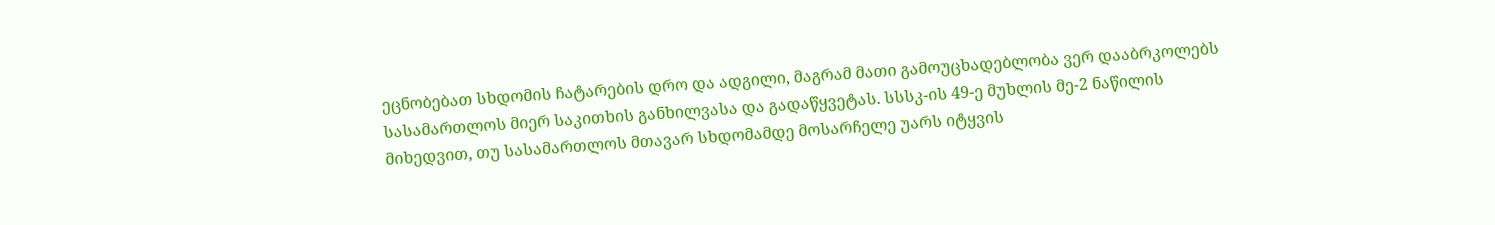ეცნობებათ სხდომის ჩატარების დრო და ადგილი, მაგრამ მათი გამოუცხადებლობა ვერ დააბრკოლებს სასამართლოს მიერ საკითხის განხილვასა და გადაწყვეტას. სსსკ-ის 49-ე მუხლის მე-2 ნაწილის მიხედვით, თუ სასამართლოს მთავარ სხდომამდე მოსარჩელე უარს იტყვის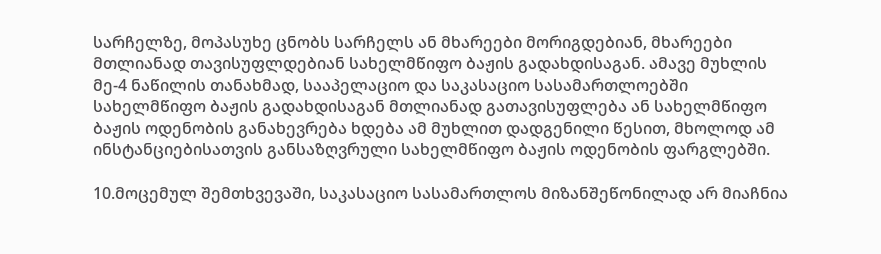სარჩელზე, მოპასუხე ცნობს სარჩელს ან მხარეები მორიგდებიან, მხარეები მთლიანად თავისუფლდებიან სახელმწიფო ბაჟის გადახდისაგან. ამავე მუხლის მე-4 ნაწილის თანახმად, სააპელაციო და საკასაციო სასამართლოებში სახელმწიფო ბაჟის გადახდისაგან მთლიანად გათავისუფლება ან სახელმწიფო ბაჟის ოდენობის განახევრება ხდება ამ მუხლით დადგენილი წესით, მხოლოდ ამ ინსტანციებისათვის განსაზღვრული სახელმწიფო ბაჟის ოდენობის ფარგლებში.

10.მოცემულ შემთხვევაში, საკასაციო სასამართლოს მიზანშეწონილად არ მიაჩნია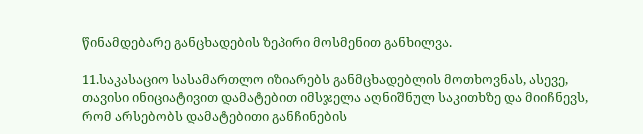წინამდებარე განცხადების ზეპირი მოსმენით განხილვა.

11.საკასაციო სასამართლო იზიარებს განმცხადებლის მოთხოვნას, ასევე, თავისი ინიციატივით დამატებით იმსჯელა აღნიშნულ საკითხზე და მიიჩნევს, რომ არსებობს დამატებითი განჩინების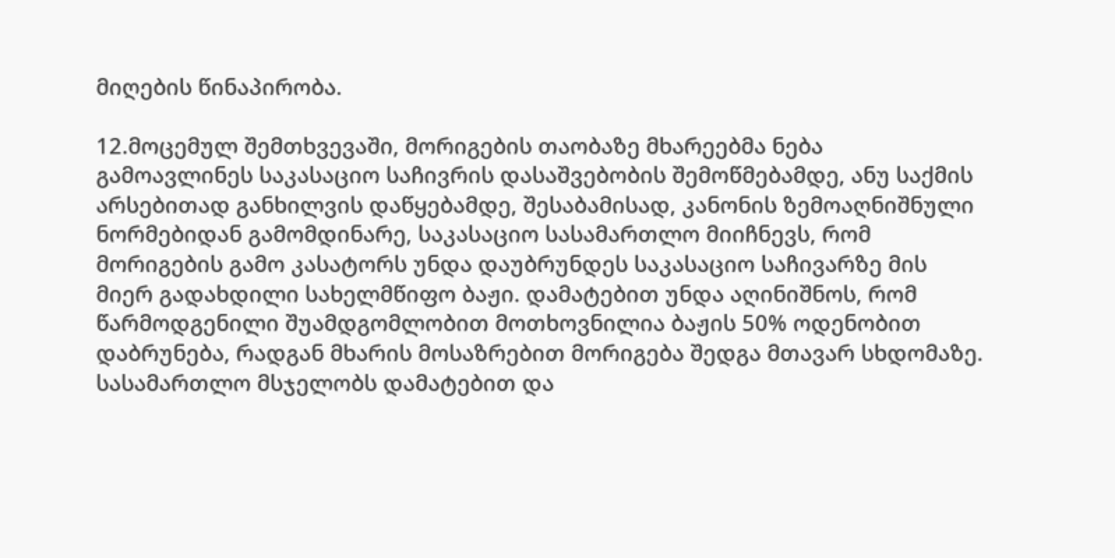მიღების წინაპირობა.

12.მოცემულ შემთხვევაში, მორიგების თაობაზე მხარეებმა ნება გამოავლინეს საკასაციო საჩივრის დასაშვებობის შემოწმებამდე, ანუ საქმის არსებითად განხილვის დაწყებამდე, შესაბამისად, კანონის ზემოაღნიშნული ნორმებიდან გამომდინარე, საკასაციო სასამართლო მიიჩნევს, რომ მორიგების გამო კასატორს უნდა დაუბრუნდეს საკასაციო საჩივარზე მის მიერ გადახდილი სახელმწიფო ბაჟი. დამატებით უნდა აღინიშნოს, რომ წარმოდგენილი შუამდგომლობით მოთხოვნილია ბაჟის 50% ოდენობით დაბრუნება, რადგან მხარის მოსაზრებით მორიგება შედგა მთავარ სხდომაზე. სასამართლო მსჯელობს დამატებით და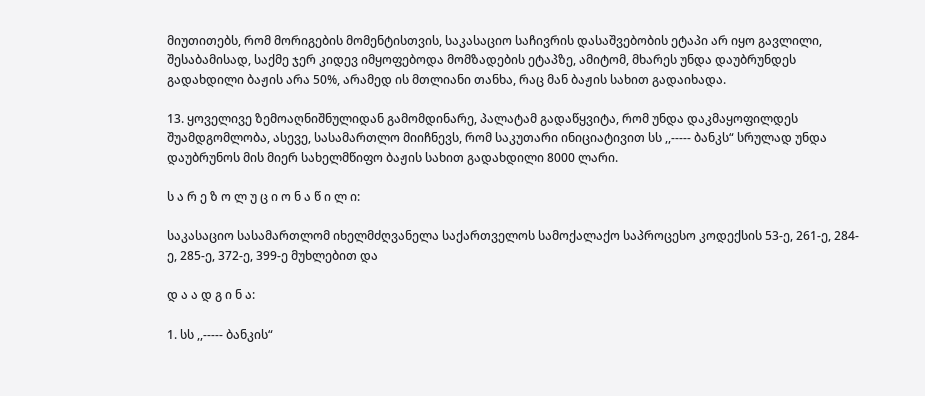მიუთითებს, რომ მორიგების მომენტისთვის, საკასაციო საჩივრის დასაშვებობის ეტაპი არ იყო გავლილი, შესაბამისად, საქმე ჯერ კიდევ იმყოფებოდა მომზადების ეტაპზე, ამიტომ, მხარეს უნდა დაუბრუნდეს გადახდილი ბაჟის არა 50%, არამედ ის მთლიანი თანხა, რაც მან ბაჟის სახით გადაიხადა.

13. ყოველივე ზემოაღნიშნულიდან გამომდინარე, პალატამ გადაწყვიტა, რომ უნდა დაკმაყოფილდეს შუამდგომლობა, ასევე, სასამართლო მიიჩნევს, რომ საკუთარი ინიციატივით სს ,,----- ბანკს“ სრულად უნდა დაუბრუნოს მის მიერ სახელმწიფო ბაჟის სახით გადახდილი 8000 ლარი.

ს ა რ ე ზ ო ლ უ ც ი ო ნ ა წ ი ლ ი:

საკასაციო სასამართლომ იხელმძღვანელა საქართველოს სამოქალაქო საპროცესო კოდექსის 53-ე, 261-ე, 284-ე, 285-ე, 372-ე, 399-ე მუხლებით და

დ ა ა დ გ ი ნ ა:

1. სს ,,----- ბანკის“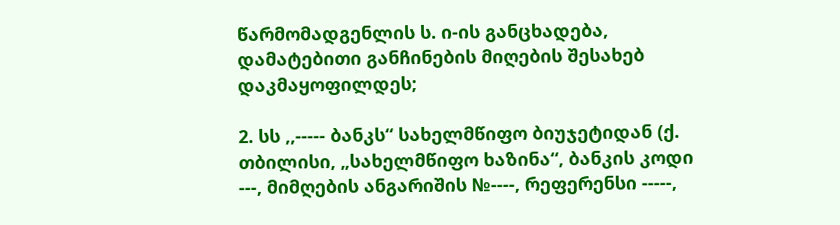წარმომადგენლის ს. ი-ის განცხადება, დამატებითი განჩინების მიღების შესახებ დაკმაყოფილდეს;

2. სს ,,----- ბანკს“ სახელმწიფო ბიუჯეტიდან (ქ. თბილისი, „სახელმწიფო ხაზინა“, ბანკის კოდი ---, მიმღების ანგარიშის №----, რეფერენსი -----,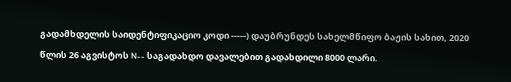გადამხდელის საიდენტიფიკაციო კოდი -----) დაუბრუნდეს სახელმწიფო ბაჟის სახით, 2020 წლის 26 აგვისტოს N-- საგადახდო დავალებით გადახდილი 8000 ლარი.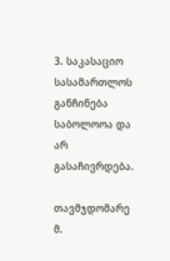3. საკასაციო სასამართლოს განჩინება საბოლოოა და არ გასაჩივრდება.

თავმჯდომარე მ.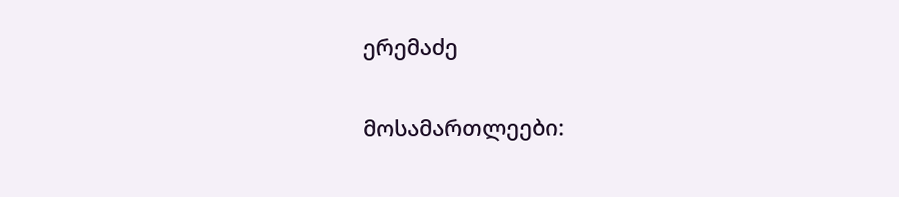ერემაძე

მოსამართლეები: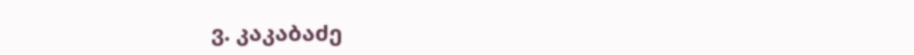ვ. კაკაბაძე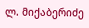ლ. მიქაბერიძე